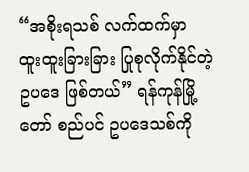“အစိုးရသစ် လက်ထက်မှာ ထူးထူးခြားခြား ပြုစုလိုက်နိုင်တဲ့ ဥပဒေ ဖြစ်တယ်” ရန်ကုန်မြို့တော် စည်ပင် ဥပဒေသစ်ကို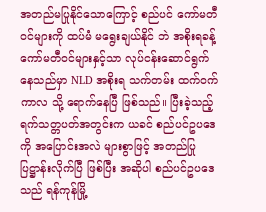အတည်မပြုနိုင်သောကြောင့် စည်ပင် ကော်မတီ ဝင်များကို ထပ်မံ မရွေးချယ်နိုင် ဘဲ အစိုးရခန့် ကော်မတီဝင်များနှင့်သာ လုပ်ငန်းဆောင်ရွက် နေသည်မှာ NLD အစိုးရ သက်တမ်း ထက်ဝက် ကာလ သို့ ရောက်နေပြီ ဖြစ်သည်။ ပြီးခဲ့သည့် ရက်သတ္တပတ်အတွင်းက ယခင် စည်ပင်ဥပဒေကို အပြောင်းအလဲ များစွာဖြင့် အတည်ပြု ပြဋ္ဌာန်းလိုက်ပြီ ဖြစ်ပြီး အဆိုပါ စည်ပင်ဥပဒေသည် ရန်ကုန်မြို့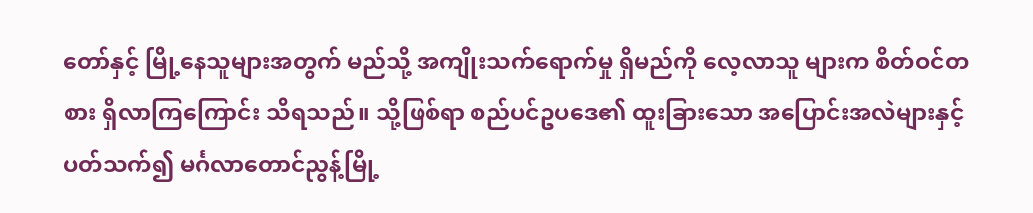တော်နှင့် မြို့နေသူများအတွက် မည်သို့ အကျိုးသက်ရောက်မှု ရှိမည်ကို လေ့လာသူ များက စိတ်ဝင်တစား ရှိလာကြကြောင်း သိရသည်။ သို့ဖြစ်ရာ စည်ပင်ဥပဒေ၏ ထူးခြားသော အပြောင်းအလဲများနှင့် ပတ်သက်၍ မင်္ဂလာတောင်ညွန့်မြို့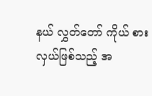နယ် လွှတ်တော် ကိုယ် စားလှယ်ဖြစ်သည့် အ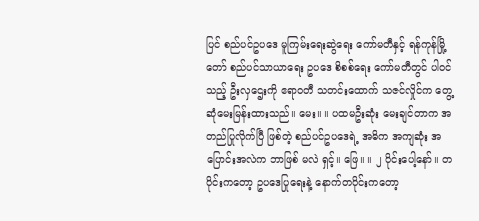ပြင် စည်ပင်ဥပဒေ မူကြမ်းရေးဆွဲရေး ကော်မတီနှင့် ရန်ကုန်မြို့တော် စည်ပင်သာယာရေး ဥပဒေ စိစစ်ရေး ကော်မတီတွင် ပါဝင်သည့် ဦးလှဌေးကို ဧရာဝတီ သတင်းထောက် သဇင်လှိုင်က တွေ့ဆုံမေးမြန်းထားသည်။ မေး။ ။ ပထမဦးဆုံး မေးချင်တာက အတည်ပြုလိုက်ပြီ ဖြစ်တဲ့ စည်ပင်ဥပဒေရဲ့ အဓိက အကျဆုံး အပြောင်းအလဲက ဘာဖြစ် မလဲ ရှင့်။ ဖြေ။ ။ ၂ ပိုင်းပေါ့နော်။ တပိုင်းကတော့ ဥပဒေပြုရေးနဲ့ နောက်တပိုင်းကတော့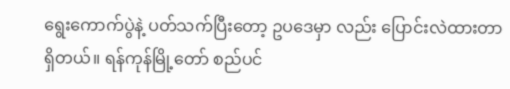ရွေးကောက်ပွဲနဲ့ ပတ်သက်ပြီးတော့ ဥပဒေမှာ လည်း ပြောင်းလဲထားတာ ရှိတယ်။ ရန်ကုန်မြို့တော် စည်ပင်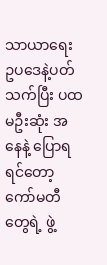သာယာရေး ဥပဒေနဲ့ပတ်သက်ပြီး ပထမဦးဆုံး အနေနဲ့ ပြောရ ရင်တော့ ကော်မတီတွေရဲ့ ဖွဲ့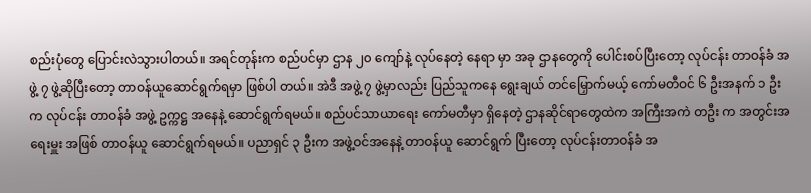စည်းပုံတွေ ပြောင်းလဲသွားပါတယ်။ အရင်တုန်းက စည်ပင်မှာ ဌာန ၂၀ ကျော်နဲ့ လုပ်နေတဲ့ နေရာ မှာ အခု ဌာနတွေကို ပေါင်းစပ်ပြီးတော့ လုပ်ငန်း တာဝန်ခံ အဖွဲ့ ၇ ဖွဲ့ဆိုပြီးတော့ တာဝန်ယူဆောင်ရွက်ရမှာ ဖြစ်ပါ တယ်။ အဲဒီ အဖွဲ့ ၇ ဖွဲ့မှာလည်း ပြည်သူကနေ ရွေးချယ် တင်မြှောက်မယ့် ကော်မတီဝင် ၆ ဦးအနက် ၁ ဦးက လုပ်ငန်း တာဝန်ခံ အဖွဲ့ ဥက္ကဋ္ဌ အနေနဲ့ ဆောင်ရွက်ရမယ်။ စည်ပင်သာယာရေး ကော်မတီမှာ ရှိနေတဲ့ ဌာနဆိုင်ရာတွေထဲက အကြီးအကဲ တဦး က အတွင်းအရေးမှူး အဖြစ် တာဝန်ယူ ဆောင်ရွက်ရမယ်။ ပညာရှင် ၃ ဦးက အဖွဲ့ဝင်အနေနဲ့ တာဝန်ယူ ဆောင်ရွက် ပြီးတော့ လုပ်ငန်းတာဝန်ခံ အ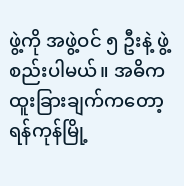ဖွဲ့ကို အဖွဲ့ဝင် ၅ ဦးနဲ့ ဖွဲ့စည်းပါမယ်။ အဓိက ထူးခြားချက်ကတော့ ရန်ကုန်မြို့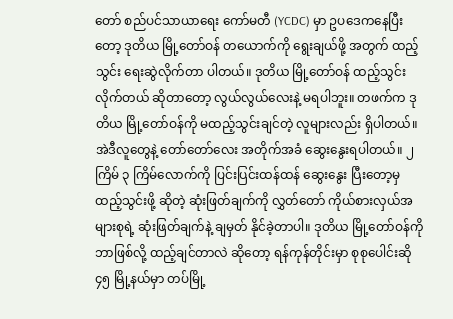တော် စည်ပင်သာယာရေး ကော်မတီ (YCDC) မှာ ဥပဒေကနေပြီးတော့ ဒုတိယ မြို့တော်ဝန် တယောက်ကို ရွေးချယ်ဖို့ အတွက် ထည့်သွင်း ရေးဆွဲလိုက်တာ ပါတယ်။ ဒုတိယ မြို့တော်ဝန် ထည့်သွင်း လိုက်တယ် ဆိုတာတော့ လွယ်လွယ်လေးနဲ့ မရပါဘူး။ တဖက်က ဒုတိယ မြို့တော်ဝန်ကို မထည့်သွင်းချင်တဲ့ လူများလည်း ရှိပါတယ်။ အဲဒီလူတွေနဲ့ တော်တော်လေး အတိုက်အခံ ဆွေးနွေးရပါတယ်။ ၂ ကြိမ် ၃ ကြိမ်လောက်ကို ပြင်းပြင်းထန်ထန် ဆွေးနွေး ပြီးတော့မှ ထည့်သွင်းဖို့ ဆိုတဲ့ ဆုံးဖြတ်ချက်ကို လွှတ်တော် ကိုယ်စားလှယ်အများစုရဲ့ ဆုံးဖြတ်ချက်နဲ့ ချမှတ် နိုင်ခဲ့တာပါ။ ဒုတိယ မြို့တော်ဝန်ကို ဘာဖြစ်လို့ ထည့်ချင်တာလဲ ဆိုတော့ ရန်ကုန်တိုင်းမှာ စုစုပေါင်းဆို ၄၅ မြို့နယ်မှာ တပ်မြို့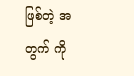ဖြစ်တဲ့ အတွက် ကို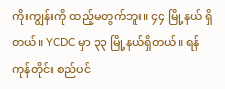ကိုးကျွန်းကို ထည့်မတွက်ဘူး။ ၄၄ မြို့နယ် ရှိတယ်။ YCDC မှာ ၃၃ မြို့နယ်ရှိတယ်။ ရန်ကုန်တိုင်း စည်ပင်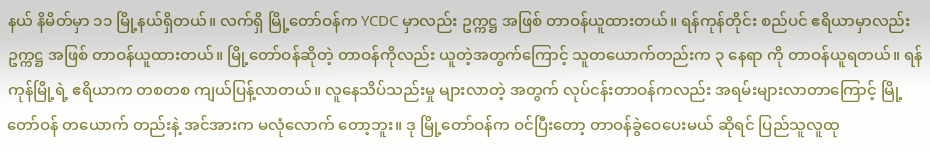နယ် နိမိတ်မှာ ၁၁ မြို့နယ်ရှိတယ်။ လက်ရှိ မြို့တော်ဝန်က YCDC မှာလည်း ဥက္ကဋ္ဌ အဖြစ် တာဝန်ယူထားတယ်။ ရန်ကုန်တိုင်း စည်ပင် ဧရိယာမှာလည်း ဥက္ကဋ္ဌ အဖြစ် တာဝန်ယူထားတယ်။ မြို့တော်ဝန်ဆိုတဲ့ တာဝန်ကိုလည်း ယူတဲ့အတွက်ကြောင့် သူတယောက်တည်းက ၃ နေရာ ကို တာဝန်ယူရတယ်။ ရန်ကုန်မြို့ရဲ့ ဧရိယာက တစတစ ကျယ်ပြန့်လာတယ်။ လူနေသိပ်သည်းမှု များလာတဲ့ အတွက် လုပ်ငန်းတာဝန်ကလည်း အရမ်းများလာတာကြောင့် မြို့တော်ဝန် တယောက် တည်းနဲ့ အင်အားက မလုံလောက် တော့ဘူး။ ဒု မြို့တော်ဝန်က ဝင်ပြီးတော့ တာဝန်ခွဲဝေပေးမယ် ဆိုရင် ပြည်သူလူထု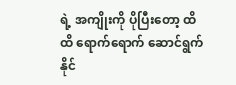ရဲ့ အကျိုးကို ပိုပြီးတော့ ထိထိ ရောက်ရောက် ဆောင်ရွက်နိုင်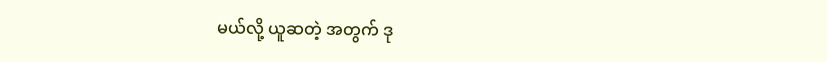မယ်လို့ ယူဆတဲ့ အတွက် ဒု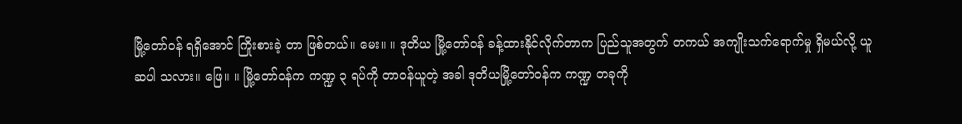မြို့တော်ဝန် ရရှိအောင် ကြိုးစားခဲ့ တာ ဖြစ်တယ်။ မေး။ ။ ဒုတိယ မြို့တော်ဝန် ခန့်ထားနိုင်လိုက်တာက ပြည်သူအတွက် တကယ် အကျိုးသက်ရောက်မှု ရှိမယ်လို့ ယူဆပါ သလား။ ဖြေ။ ။ မြို့တော်ဝန်က ကဏ္ဍ ၃ ရပ်ကို တာဝန်ယူတဲ့ အခါ ဒုတိယမြို့တော်ဝန်က ကဏ္ဍ တခုကို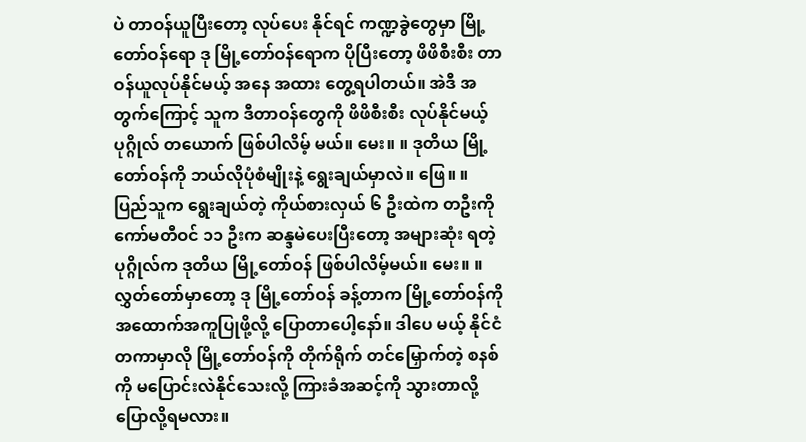ပဲ တာဝန်ယူပြီးတော့ လုပ်ပေး နိုင်ရင် ကဏ္ဍခွဲတွေမှာ မြို့တော်ဝန်ရော ဒု မြို့တော်ဝန်ရောက ပိုပြီးတော့ ဖိဖိစီးစီး တာဝန်ယူလုပ်နိုင်မယ့် အနေ အထား တွေ့ရပါတယ်။ အဲဒီ အတွက်ကြောင့် သူက ဒီတာဝန်တွေကို ဖိဖိစီးစီး လုပ်နိုင်မယ့် ပုဂ္ဂိုလ် တယောက် ဖြစ်ပါလိမ့် မယ်။ မေး။ ။ ဒုတိယ မြို့တော်ဝန်ကို ဘယ်လိုပုံစံမျိုးနဲ့ ရွေးချယ်မှာလဲ။ ဖြေ။ ။ ပြည်သူက ရွေးချယ်တဲ့ ကိုယ်စားလှယ် ၆ ဦးထဲက တဦးကို ကော်မတီဝင် ၁၁ ဦးက ဆန္ဒမဲပေးပြီးတော့ အများဆုံး ရတဲ့ ပုဂ္ဂိုလ်က ဒုတိယ မြို့တော်ဝန် ဖြစ်ပါလိမ့်မယ်။ မေး။ ။ လွှတ်တော်မှာတော့ ဒု မြို့တော်ဝန် ခန့်တာက မြို့တော်ဝန်ကို အထောက်အကူပြုဖို့လို့ ပြောတာပေါ့နော်။ ဒါပေ မယ့် နိုင်ငံတကာမှာလို မြို့တော်ဝန်ကို တိုက်ရိုက် တင်မြှောက်တဲ့ စနစ်ကို မပြောင်းလဲနိုင်သေးလို့ ကြားခံအဆင့်ကို သွားတာလို့ ပြောလို့ရမလား။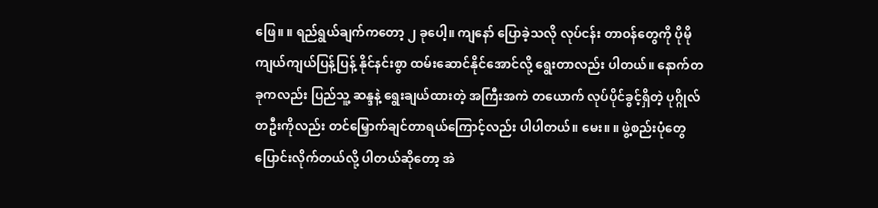ဖြေ။ ။ ရည်ရွယ်ချက်ကတော့ ၂ ခုပေါ့။ ကျနော် ပြောခဲ့သလို လုပ်ငန်း တာဝန်တွေကို ပိုမို ကျယ်ကျယ်ပြန့်ပြန့် နိုင်နင်းစွာ ထမ်းဆောင်နိုင်အောင်လို့ ရွေးတာလည်း ပါတယ်။ နောက်တခုကလည်း ပြည်သူ့ ဆန္ဒနဲ့ ရွေးချယ်ထားတဲ့ အကြီးအကဲ တယောက် လုပ်ပိုင်ခွင့်ရှိတဲ့ ပုဂ္ဂိုလ်တဦးကိုလည်း တင်မြှောက်ချင်တာရယ်ကြောင့်လည်း ပါပါတယ်။ မေး။ ။ ဖွဲ့စည်းပုံတွေ ပြောင်းလိုက်တယ်လို့ ပါတယ်ဆိုတော့ အဲ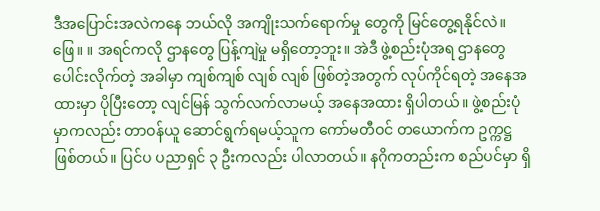ဒီအပြောင်းအလဲကနေ ဘယ်လို အကျိုးသက်ရောက်မှု တွေကို မြင်တွေ့ရနိုင်လဲ။ ဖြေ။ ။ အရင်ကလို ဌာနတွေ ပြန့်ကျဲမှု မရှိတော့ဘူး။ အဲဒီ ဖွဲ့စည်းပုံအရ ဌာနတွေ ပေါင်းလိုက်တဲ့ အခါမှာ ကျစ်ကျစ် လျစ် လျစ် ဖြစ်တဲ့အတွက် လုပ်ကိုင်ရတဲ့ အနေအထားမှာ ပိုပြီးတော့ လျင်မြန် သွက်လက်လာမယ့် အနေအထား ရှိပါတယ်။ ဖွဲ့စည်းပုံမှာကလည်း တာဝန်ယူ ဆောင်ရွက်ရမယ့်သူက ကော်မတီဝင် တယောက်က ဥက္ကဋ္ဌ ဖြစ်တယ်။ ပြင်ပ ပညာရှင် ၃ ဦးကလည်း ပါလာတယ်။ နဂိုကတည်းက စည်ပင်မှာ ရှိ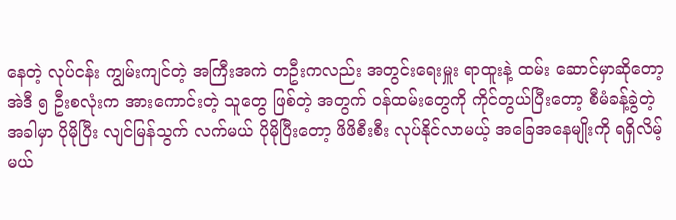နေတဲ့ လုပ်ငန်း ကျွမ်းကျင်တဲ့ အကြီးအကဲ တဦးကလည်း အတွင်းရေးမှူး ရာထူးနဲ့ ထမ်း ဆောင်မှာဆိုတော့ အဲဒီ ၅ ဦးစလုံးက အားကောင်းတဲ့ သူတွေ ဖြစ်တဲ့ အတွက် ဝန်ထမ်းတွေကို ကိုင်တွယ်ပြီးတော့ စီမံခန့်ခွဲတဲ့ အခါမှာ ပိုမိုပြီး လျင်မြန်သွက် လက်မယ် ပိုမိုပြီးတော့ ဖိဖိစီးစီး လုပ်နိုင်လာမယ့် အခြေအနေမျိုးကို ရရှိလိမ့်မယ်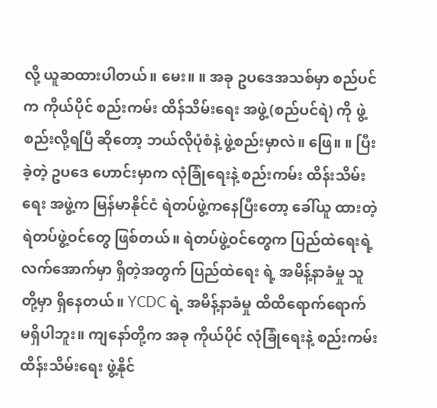လို့ ယူဆထားပါတယ်။ မေး။ ။ အခု ဥပဒေအသစ်မှာ စည်ပင်က ကိုယ်ပိုင် စည်းကမ်း ထိန်သိမ်းရေး အဖွဲ့(စည်ပင်ရဲ) ကို ဖွဲ့စည်းလို့ရပြီ ဆိုတော့ ဘယ်လိုပုံစံနဲ့ ဖွဲ့စည်းမှာလဲ။ ဖြေ။ ။ ပြီးခဲ့တဲ့ ဥပဒေ ဟောင်းမှာက လုံခြုံရေးနဲ့ စည်းကမ်း ထိန်းသိမ်းရေး အဖွဲ့က မြန်မာနိုင်ငံ ရဲတပ်ဖွဲ့ကနေပြီးတော့ ခေါ်ယူ ထားတဲ့ ရဲတပ်ဖွဲ့ဝင်တွေ ဖြစ်တယ်။ ရဲတပ်ဖွဲ့ဝင်တွေက ပြည်ထဲရေးရဲ့ လက်အောက်မှာ ရှိတဲ့အတွက် ပြည်ထဲရေး ရဲ့ အမိန့်နာခံမှု သူတို့မှာ ရှိနေတယ်။ YCDC ရဲ့ အမိန့်နာခံမှု ထိထိရောက်ရောက် မရှိပါဘူး။ ကျနော်တို့က အခု ကိုယ်ပိုင် လုံခြုံရေးနဲ့ စည်းကမ်းထိန်းသိမ်းရေး ဖွဲ့နိုင်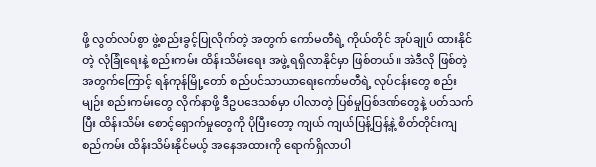ဖို့ လွတ်လပ်စွာ ဖွဲ့စည်းခွင့်ပြုလိုက်တဲ့ အတွက် ကော်မတီရဲ့ ကိုယ်တိုင် အုပ်ချုပ် ထားနိုင်တဲ့ လုံခြုံရေးနဲ့ စည်းကမ်း ထိန်းသိမ်းရေး အဖွဲ့ ရရှိလာနိုင်မှာ ဖြစ်တယ်။ အဲဒီလို ဖြစ်တဲ့အတွက်ကြောင့် ရန်ကုန်မြို့တော် စည်ပင်သာယာရေးကော်မတီရဲ့ လုပ်ငန်းတွေ စည်းမျဉ်း စည်းကမ်းတွေ လိုက်နာဖို့ ဒီဥပဒေသစ်မှာ ပါလာတဲ့ ပြစ်မှုပြစ်ဒဏ်တွေနဲ့ ပတ်သက်ပြီး ထိန်းသိမ်း စောင့်ရှောက်မှုတွေကို ပိုပြီးတော့ ကျယ် ကျယ်ပြန့်ပြန့်နဲ့ စိတ်တိုင်းကျ စည်ကမ်း ထိန်းသိမ်းနိုင်မယ့် အနေအထားကို ရောက်ရှိလာပါ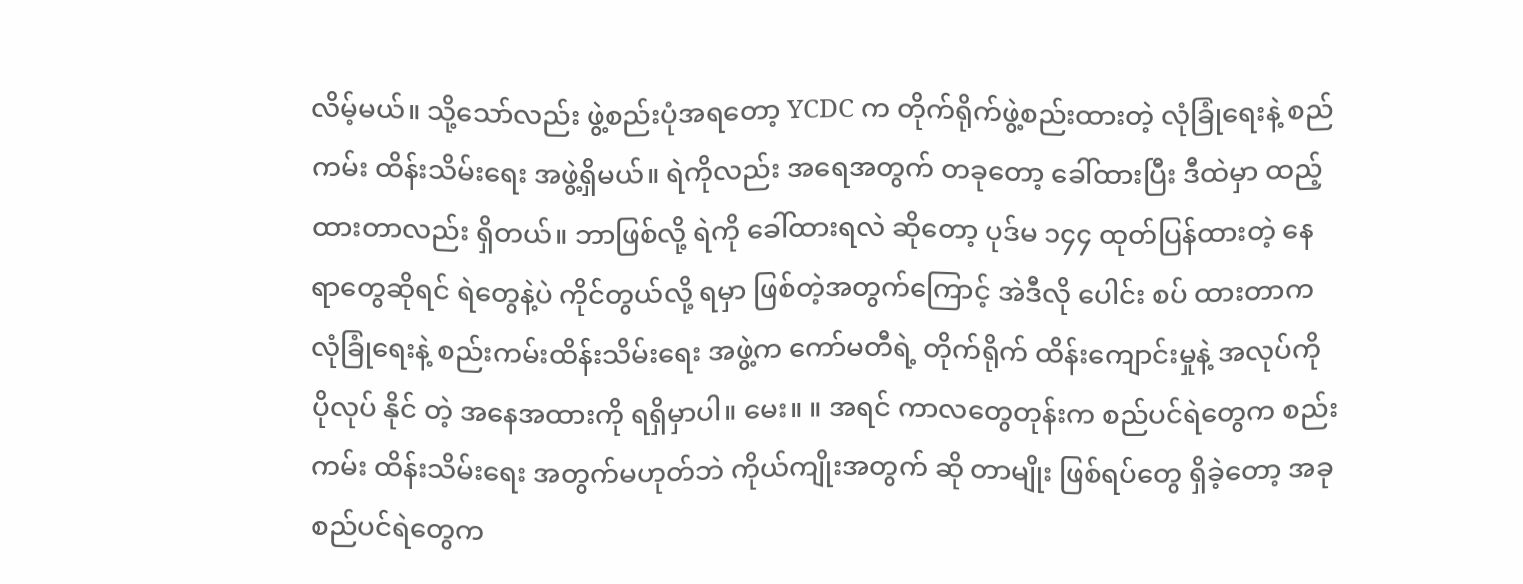လိမ့်မယ်။ သို့သော်လည်း ဖွဲ့စည်းပုံအရတော့ YCDC က တိုက်ရိုက်ဖွဲ့စည်းထားတဲ့ လုံခြုံရေးနဲ့ စည်ကမ်း ထိန်းသိမ်းရေး အဖွဲ့ရှိမယ်။ ရဲကိုလည်း အရေအတွက် တခုတော့ ခေါ်ထားပြီး ဒီထဲမှာ ထည့်ထားတာလည်း ရှိတယ်။ ဘာဖြစ်လို့ ရဲကို ခေါ်ထားရလဲ ဆိုတော့ ပုဒ်မ ၁၄၄ ထုတ်ပြန်ထားတဲ့ နေရာတွေဆိုရင် ရဲတွေနဲ့ပဲ ကိုင်တွယ်လို့ ရမှာ ဖြစ်တဲ့အတွက်ကြောင့် အဲဒီလို ပေါင်း စပ် ထားတာက လုံခြုံရေးနဲ့ စည်းကမ်းထိန်းသိမ်းရေး အဖွဲ့က ကော်မတီရဲ့ တိုက်ရိုက် ထိန်းကျောင်းမှုနဲ့ အလုပ်ကို ပိုလုပ် နိုင် တဲ့ အနေအထားကို ရရှိမှာပါ။ မေး။ ။ အရင် ကာလတွေတုန်းက စည်ပင်ရဲတွေက စည်းကမ်း ထိန်းသိမ်းရေး အတွက်မဟုတ်ဘဲ ကိုယ်ကျိုးအတွက် ဆို တာမျိုး ဖြစ်ရပ်တွေ ရှိခဲ့တော့ အခု စည်ပင်ရဲတွေက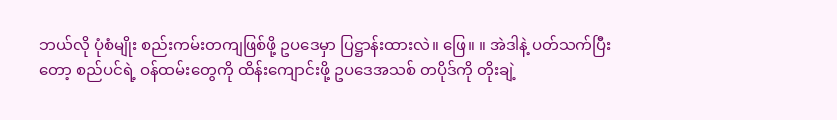ဘယ်လို ပုံစံမျိုး စည်းကမ်းတကျဖြစ်ဖို့ ဥပဒေမှာ ပြဋ္ဌာန်းထားလဲ။ ဖြေ။ ။ အဲဒါနဲ့ ပတ်သက်ပြီးတော့ စည်ပင်ရဲ့ ဝန်ထမ်းတွေကို ထိန်းကျောင်းဖို့ ဥပဒေအသစ် တပိုဒ်ကို တိုးချဲ့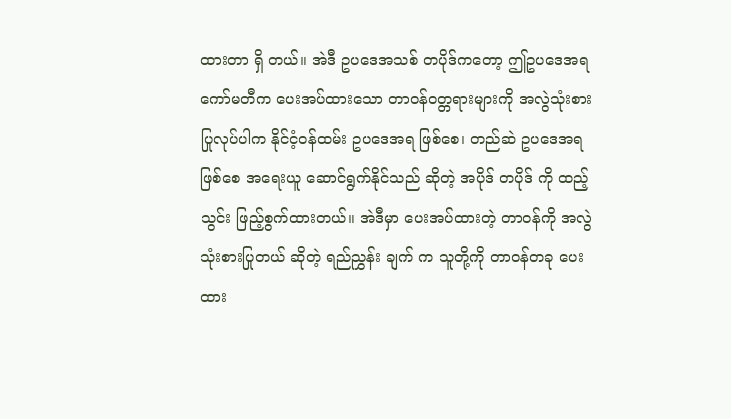ထားတာ ရှိ တယ်။ အဲဒီ ဥပဒေအသစ် တပိုဒ်ကတော့ ဤဥပဒေအရ ကော်မတီက ပေးအပ်ထားသော တာဝန်ဝတ္တရားများကို အလွဲသုံးစား ပြုလုပ်ပါက နိုင်ငံ့ဝန်ထမ်း ဥပဒေအရ ဖြစ်စေ၊ တည်ဆဲ ဥပဒေအရ ဖြစ်စေ အရေးယူ ဆောင်ရွက်နိုင်သည် ဆိုတဲ့ အပိုဒ် တပိုဒ် ကို ထည့်သွင်း ဖြည့်စွက်ထားတယ်။ အဲဒီမှာ ပေးအပ်ထားတဲ့ တာဝန်ကို အလွဲသုံးစားပြုတယ် ဆိုတဲ့ ရည်ညွှန်း ချက် က သူတို့ကို တာဝန်တခု ပေးထား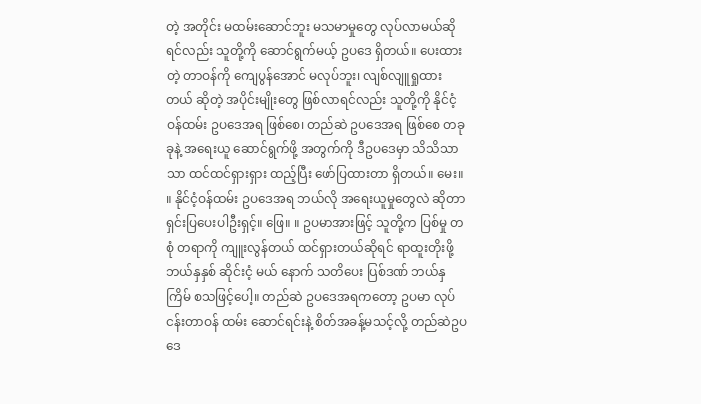တဲ့ အတိုင်း မထမ်းဆောင်ဘူး မသမာမှုတွေ လုပ်လာမယ်ဆိုရင်လည်း သူတို့ကို ဆောင်ရွက်မယ့် ဥပဒေ ရှိတယ်။ ပေးထားတဲ့ တာဝန်ကို ကျေပွန်အောင် မလုပ်ဘူး၊ လျစ်လျူရှုထားတယ် ဆိုတဲ့ အပိုင်းမျိုးတွေ ဖြစ်လာရင်လည်း သူတို့ကို နိုင်ငံ့ဝန်ထမ်း ဥပဒေအရ ဖြစ်စေ၊ တည်ဆဲ ဥပဒေအရ ဖြစ်စေ တခုခုနဲ့ အရေးယူ ဆောင်ရွက်ဖို့ အတွက်ကို ဒီဥပဒေမှာ သိသိသာသာ ထင်ထင်ရှားရှား ထည့်ပြီး ဖော်ပြထားတာ ရှိတယ်။ မေး။ ။ နိုင်ငံ့ဝန်ထမ်း ဥပဒေအရ ဘယ်လို အရေးယူမှုတွေလဲ ဆိုတာ ရှင်းပြပေးပါဦးရှင့်။ ဖြေ။ ။ ဥပမာအားဖြင့် သူတို့က ပြစ်မှု တစုံ တရာကို ကျူးလွန်တယ် ထင်ရှားတယ်ဆိုရင် ရာထူးတိုးဖို့ ဘယ်နှနှစ် ဆိုင်းငံ့ မယ် နောက် သတိပေး ပြစ်ဒဏ် ဘယ်နှကြိမ် စသဖြင့်ပေါ့။ တည်ဆဲ ဥပဒေအရကတော့ ဥပမာ လုပ်ငန်းတာဝန် ထမ်း ဆောင်ရင်းနဲ့ စိတ်အခန့်မသင့်လို့ တည်ဆဲဥပဒေ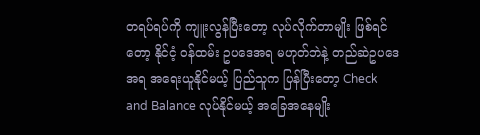တရပ်ရပ်ကို ကျူးလွန်ပြီးတော့ လုပ်လိုက်တာမျိုး ဖြစ်ရင်တော့ နိုင်ငံ့ ဝန်ထမ်း ဥပဒေအရ မဟုတ်ဘဲနဲ့ တည်ဆဲဥပဒေ အရ အရေးယူနိုင်မယ့် ပြည်သူက ပြန်ပြီးတော့ Check and Balance လုပ်နိုင်မယ့် အခြေအနေမျိုး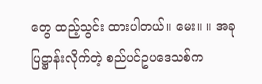တွေ ထည့်သွင်း ထားပါတယ်။ မေး။ ။ အခု ပြဋ္ဌာန်းလိုက်တဲ့ စည်ပင်ဥပဒေသစ်က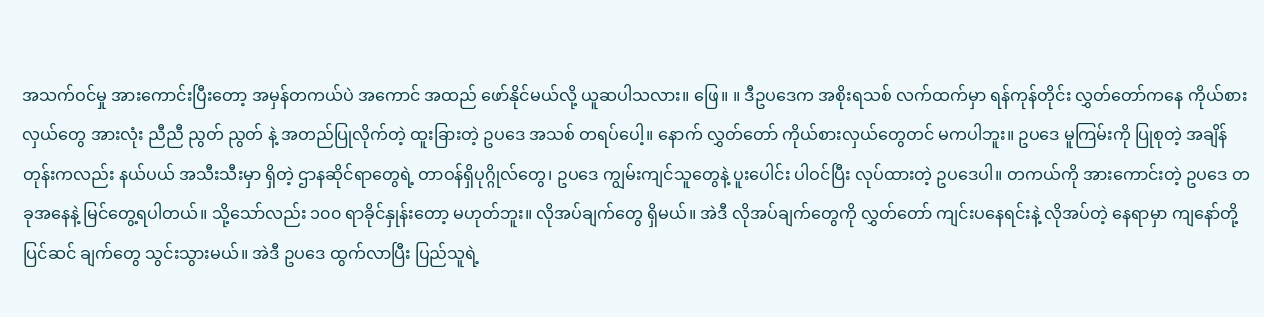အသက်ဝင်မှု အားကောင်းပြီးတော့ အမှန်တကယ်ပဲ အကောင် အထည် ဖော်နိုင်မယ်လို့ ယူဆပါသလား။ ဖြေ။ ။ ဒီဥပဒေက အစိုးရသစ် လက်ထက်မှာ ရန်ကုန်တိုင်း လွှတ်တော်ကနေ ကိုယ်စားလှယ်တွေ အားလုံး ညီညီ ညွတ် ညွတ် နဲ့ အတည်ပြုလိုက်တဲ့ ထူးခြားတဲ့ ဥပဒေ အသစ် တရပ်ပေါ့။ နောက် လွှတ်တော် ကိုယ်စားလှယ်တွေတင် မကပါဘူး။ ဥပဒေ မူကြမ်းကို ပြုစုတဲ့ အချိန်တုန်းကလည်း နယ်ပယ် အသီးသီးမှာ ရှိတဲ့ ဌာနဆိုင်ရာတွေရဲ့ တာဝန်ရှိပုဂ္ဂိုလ်တွေ၊ ဥပဒေ ကျွမ်းကျင်သူတွေနဲ့ ပူးပေါင်း ပါဝင်ပြီး လုပ်ထားတဲ့ ဥပဒေပါ။ တကယ်ကို အားကောင်းတဲ့ ဥပဒေ တခုအနေနဲ့ မြင်တွေ့ရပါတယ်။ သို့သော်လည်း ၁၀၀ ရာခိုင်နှုန်းတော့ မဟုတ်ဘူး။ လိုအပ်ချက်တွေ ရှိမယ်။ အဲဒီ လိုအပ်ချက်တွေကို လွှတ်တော် ကျင်းပနေရင်းနဲ့ လိုအပ်တဲ့ နေရာမှာ ကျနော်တို့ ပြင်ဆင် ချက်တွေ သွင်းသွားမယ်။ အဲဒီ ဥပဒေ ထွက်လာပြီး ပြည်သူရဲ့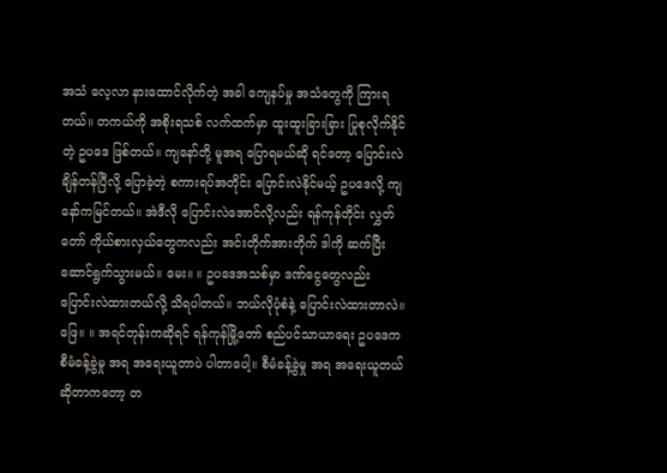အသံ လေ့လာ နားထောင်လိုက်တဲ့ အခါ ကျေနပ်မှု အသံတွေကို ကြားရတယ်။ တကယ်ကို အစိုးရသစ် လက်ထက်မှာ ထူးထူးခြားခြား ပြုစုလိုက်နိုင်တဲ့ ဥပဒေ ဖြစ်တယ်။ ကျနော်တို့ မူအရ ပြောရမယ်ဆို ရင်တော့ ပြောင်းလဲချိန်တန်ပြီလို့ ပြောခဲ့တဲ့ စကားရပ်အတိုင်း ပြောင်းလဲနိုင်မယ့် ဥပဒေလို့ ကျနော်ကမြင်တယ်။ အဲဒီလို ပြောင်းလဲအောင်လို့လည်း ရန်ကုန်တိုင်း လွှတ်တော် ကိုယ်စားလှယ်တွေကလည်း အင်းတိုက်အားတိုက် ဒါကို ဆက်ပြီး ဆောင်ရွက်သွားမယ်။ မေး။ ။ ဥပဒေအသစ်မှာ ဒဏ်ငွေတွေလည်း ပြောင်းလဲထားတယ်လို့ သိရပါတယ်။ ဘယ်လိုပုံစံနဲ့ ပြောင်းလဲထားတာလဲ။ ဖြေ။ ။ အရင်တုန်းကဆိုရင် ရန်ကုန်မြို့တော် စည်ပင်သာယာရေး ဥပဒေက စီမံခန့်ခွဲမှု အရ အရေးယူတာပဲ ပါတာပေါ့။ စီမံခန့်ခွဲမှု အရ အရေးယူတယ် ဆိုတာကတော့ တ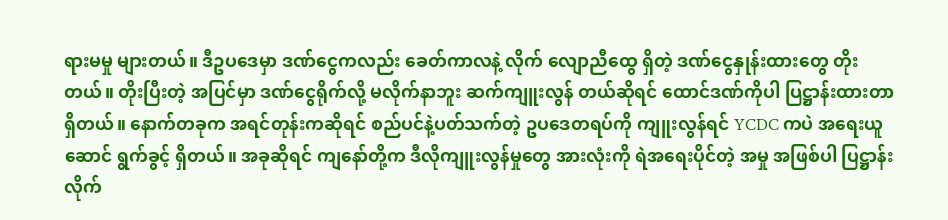ရားမမှု များတယ်။ ဒီဥပဒေမှာ ဒဏ်ငွေကလည်း ခေတ်ကာလနဲ့ လိုက် လျောညီထွေ ရှိတဲ့ ဒဏ်ငွေနှုန်းထားတွေ တိုးတယ်။ တိုးပြီးတဲ့ အပြင်မှာ ဒဏ်ငွေရိုက်လို့ မလိုက်နာဘူး ဆက်ကျူးလွန် တယ်ဆိုရင် ထောင်ဒဏ်ကိုပါ ပြဋ္ဌာန်းထားတာ ရှိတယ်။ နောက်တခုက အရင်တုန်းကဆိုရင် စည်ပင်နဲ့ပတ်သက်တဲ့ ဥပဒေတရပ်ကို ကျူးလွန်ရင် YCDC ကပဲ အရေးယူ ဆောင် ရွက်ခွင့် ရှိတယ်။ အခုဆိုရင် ကျနော်တို့က ဒီလိုကျူးလွန်မှုတွေ အားလုံးကို ရဲအရေးပိုင်တဲ့ အမှု အဖြစ်ပါ ပြဋ္ဌာန်း လိုက်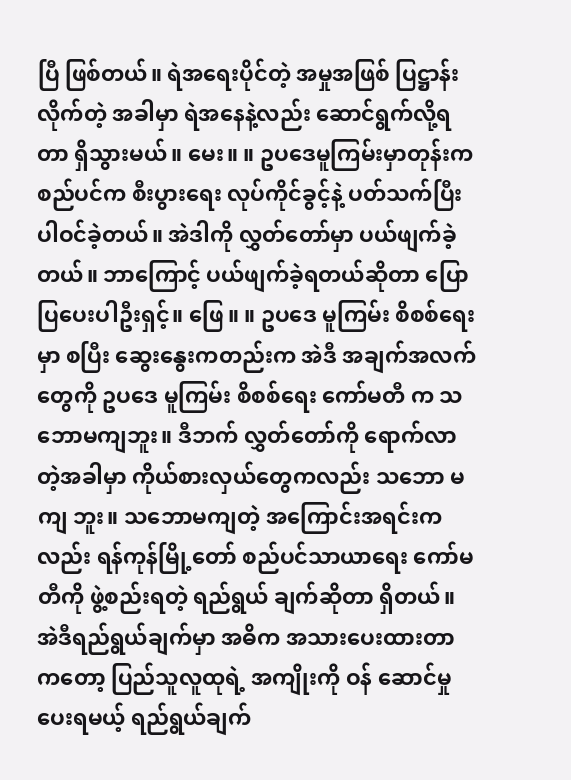ပြီ ဖြစ်တယ်။ ရဲအရေးပိုင်တဲ့ အမှုအဖြစ် ပြဋ္ဌာန်းလိုက်တဲ့ အခါမှာ ရဲအနေနဲ့လည်း ဆောင်ရွက်လို့ရတာ ရှိသွားမယ်။ မေး။ ။ ဥပဒေမူကြမ်းမှာတုန်းက စည်ပင်က စီးပွားရေး လုပ်ကိုင်ခွင့်နဲ့ ပတ်သက်ပြီး ပါဝင်ခဲ့တယ်။ အဲဒါကို လွှတ်တော်မှာ ပယ်ဖျက်ခဲ့တယ်။ ဘာကြောင့် ပယ်ဖျက်ခဲ့ရတယ်ဆိုတာ ပြောပြပေးပါဦးရှင့်။ ဖြေ။ ။ ဥပဒေ မူကြမ်း စိစစ်ရေးမှာ စပြီး ဆွေးနွေးကတည်းက အဲဒီ အချက်အလက်တွေကို ဥပဒေ မူကြမ်း စိစစ်ရေး ကော်မတီ က သဘောမကျဘူး။ ဒီဘက် လွှတ်တော်ကို ရောက်လာတဲ့အခါမှာ ကိုယ်စားလှယ်တွေကလည်း သဘော မကျ ဘူး။ သဘောမကျတဲ့ အကြောင်းအရင်းကလည်း ရန်ကုန်မြို့တော် စည်ပင်သာယာရေး ကော်မတီကို ဖွဲ့စည်းရတဲ့ ရည်ရွယ် ချက်ဆိုတာ ရှိတယ်။ အဲဒီရည်ရွယ်ချက်မှာ အဓိက အသားပေးထားတာကတော့ ပြည်သူလူထုရဲ့ အကျိုးကို ဝန် ဆောင်မှု ပေးရမယ့် ရည်ရွယ်ချက်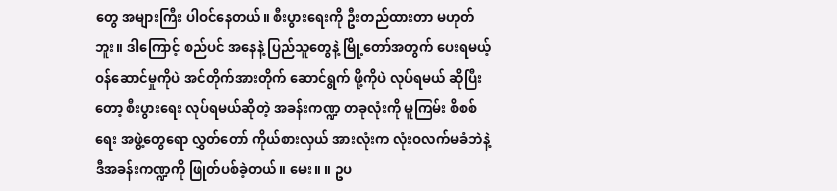တွေ အများကြီး ပါဝင်နေတယ်။ စီးပွားရေးကို ဦးတည်ထားတာ မဟုတ်ဘူး။ ဒါကြောင့် စည်ပင် အနေနဲ့ ပြည်သူတွေနဲ့ မြို့တော်အတွက် ပေးရမယ့် ဝန်ဆောင်မှုကိုပဲ အင်တိုက်အားတိုက် ဆောင်ရွက် ဖို့ကိုပဲ လုပ်ရမယ် ဆိုပြီးတော့ စီးပွားရေး လုပ်ရမယ်ဆိုတဲ့ အခန်းကဏ္ဍ တခုလုံးကို မူကြမ်း စိစစ်ရေး အဖွဲ့တွေရော လွှတ်တော် ကိုယ်စားလှယ် အားလုံးက လုံးဝလက်မခံဘဲနဲ့ ဒီအခန်းကဏ္ဍကို ဖြုတ်ပစ်ခဲ့တယ်။ မေး။ ။ ဥပ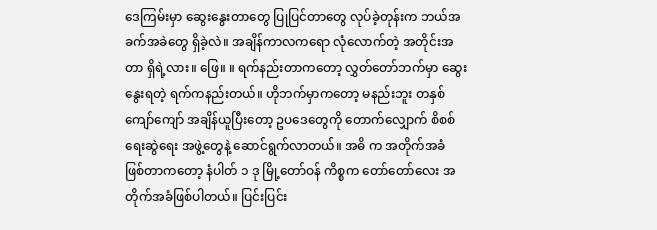ဒေကြမ်းမှာ ဆွေးနွေးတာတွေ ပြုပြင်တာတွေ လုပ်ခဲ့တုန်းက ဘယ်အခက်အခဲတွေ ရှိခဲ့လဲ။ အချိန်ကာလကရော လုံလောက်တဲ့ အတိုင်းအတာ ရှိရဲ့လား။ ဖြေ။ ။ ရက်နည်းတာကတော့ လွှတ်တော်ဘက်မှာ ဆွေးနွေးရတဲ့ ရက်ကနည်းတယ်။ ဟိုဘက်မှာကတော့ မနည်းဘူး တနှစ် ကျော်ကျော် အချိန်ယူပြီးတော့ ဥပဒေတွေကို တောက်လျှောက် စိစစ် ရေးဆွဲရေး အဖွဲ့တွေနဲ့ ဆောင်ရွက်လာတယ်။ အဓိ က အတိုက်အခံ ဖြစ်တာကတော့ နံပါတ် ၁ ဒု မြို့တော်ဝန် ကိစ္စက တော်တော်လေး အတိုက်အခံဖြစ်ပါတယ်။ ပြင်းပြင်း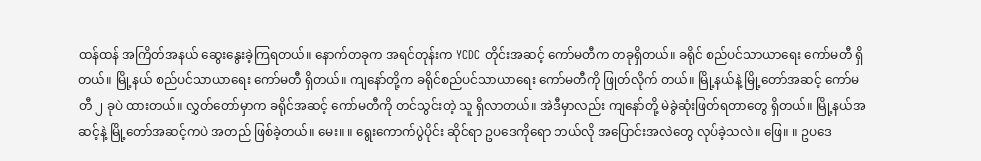ထန်ထန် အကြိတ်အနယ် ဆွေးနွေးခဲ့ကြရတယ်။ နောက်တခုက အရင်တုန်းက YCDC တိုင်းအဆင့် ကော်မတီက တခုရှိတယ်။ ခရိုင် စည်ပင်သာယာရေး ကော်မတီ ရှိ တယ်။ မြို့နယ် စည်ပင်သာယာရေး ကော်မတီ ရှိတယ်။ ကျနော်တို့က ခရိုင်စည်ပင်သာယာရေး ကော်မတီကို ဖြုတ်လိုက် တယ်။ မြို့နယ်နဲ့ မြို့တော်အဆင့် ကော်မတီ ၂ ခုပဲ ထားတယ်။ လွှတ်တော်မှာက ခရိုင်အဆင့် ကော်မတီကို တင်သွင်းတဲ့ သူ ရှိလာတယ်။ အဲဒီမှာလည်း ကျနော်တို့ မဲခွဲဆုံးဖြတ်ရတာတွေ ရှိတယ်။ မြို့နယ်အဆင့်နဲ့ မြို့တော်အဆင့်ကပဲ အတည် ဖြစ်ခဲ့တယ်။ မေး။ ။ ရွေးကောက်ပွဲပိုင်း ဆိုင်ရာ ဥပဒေကိုရော ဘယ်လို အပြောင်းအလဲတွေ လုပ်ခဲ့သလဲ။ ဖြေ။ ။ ဥပဒေ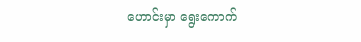ဟောင်းမှာ ရွေးကောက်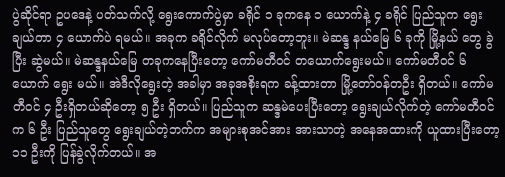ပွဲဆိုင်ရာ ဥပဒေနဲ့ ပတ်သက်လို့ ရွေးကောက်ပွဲမှာ ခရိုင် ၁ ခုကနေ ၁ ယောက်နဲ့ ၄ ခရိုင် ပြည်သူက ရွေးချယ်တာ ၄ ယောက်ပဲ ရမယ်။ အခုက ခရိုင်လိုက် မလုပ်တော့ဘူး။ မဲဆန္ဒ နယ်မြေ ၆ ခုကို မြို့နယ် တွေ ခွဲပြီး ဆွဲမယ်။ မဲဆန္ဒနယ်မြေ တခုကနေပြီးတော့ ကော်မတီဝင် တယောက်ရွေးမယ်။ ကော်မတီဝင် ၆ ယောက် ရွေး မယ်။ အဲဒီလိုရွေးတဲ့ အခါမှာ အခုအစိုးရက ခန့်ထားတာ မြို့တော်ဝန်တဦး ရှိတယ်။ ကော်မတီဝင် ၄ ဦးရှိတယ်ဆိုတော့ ၅ ဦး ရှိတယ်။ ပြည်သူက ဆန္ဒမဲပေးပြီးတော့ ရွေးချယ်လိုက်တဲ့ ကော်မတီဝင်က ၆ ဦး ပြည်သူတွေ ရွေးချယ်တဲ့ဘက်က အများစုအင်အား အားသာတဲ့ အနေအထားကို ယူထားပြီးတော့ ၁၁ ဦးကို ပြန်ခွဲလိုက်တယ်။ အ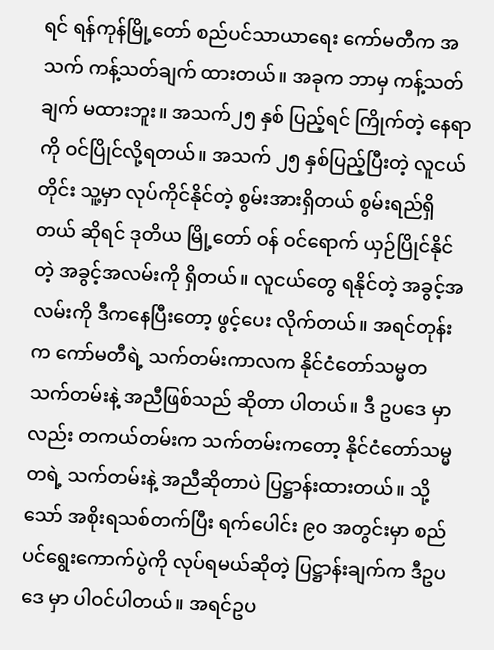ရင် ရန်ကုန်မြို့တော် စည်ပင်သာယာရေး ကော်မတီက အသက် ကန့်သတ်ချက် ထားတယ်။ အခုက ဘာမှ ကန့်သတ်ချက် မထားဘူး။ အသက်၂၅ နှစ် ပြည့်ရင် ကြိုက်တဲ့ နေရာကို ဝင်ပြိုင်လို့ရတယ်။ အသက် ၂၅ နှစ်ပြည့်ပြီးတဲ့ လူငယ်တိုင်း သူ့မှာ လုပ်ကိုင်နိုင်တဲ့ စွမ်းအားရှိတယ် စွမ်းရည်ရှိတယ် ဆိုရင် ဒုတိယ မြို့တော် ဝန် ဝင်ရောက် ယှဉ်ပြိုင်နိုင်တဲ့ အခွင့်အလမ်းကို ရှိတယ်။ လူငယ်တွေ ရနိုင်တဲ့ အခွင့်အလမ်းကို ဒီကနေပြီးတော့ ဖွင့်ပေး လိုက်တယ်။ အရင်တုန်းက ကော်မတီရဲ့ သက်တမ်းကာလက နိုင်ငံတော်သမ္မတ သက်တမ်းနဲ့ အညီဖြစ်သည် ဆိုတာ ပါတယ်။ ဒီ ဥပဒေ မှာလည်း တကယ်တမ်းက သက်တမ်းကတော့ နိုင်ငံတော်သမ္မတရဲ့ သက်တမ်းနဲ့ အညီဆိုတာပဲ ပြဋ္ဌာန်းထားတယ်။ သို့သော် အစိုးရသစ်တက်ပြီး ရက်ပေါင်း ၉၀ အတွင်းမှာ စည်ပင်ရွေးကောက်ပွဲကို လုပ်ရမယ်ဆိုတဲ့ ပြဋ္ဌာန်းချက်က ဒီဥပဒေ မှာ ပါဝင်ပါတယ်။ အရင်ဥပ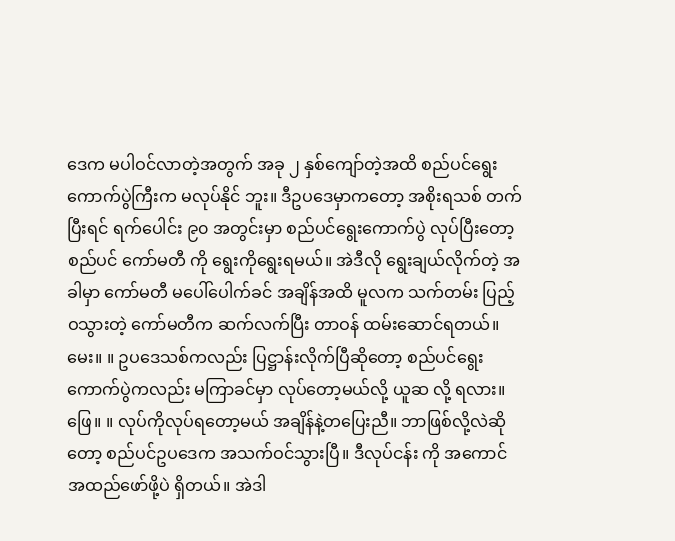ဒေက မပါဝင်လာတဲ့အတွက် အခု ၂ နှစ်ကျော်တဲ့အထိ စည်ပင်ရွေးကောက်ပွဲကြီးက မလုပ်နိုင် ဘူး။ ဒီဥပဒေမှာကတော့ အစိုးရသစ် တက်ပြီးရင် ရက်ပေါင်း ၉၀ အတွင်းမှာ စည်ပင်ရွေးကောက်ပွဲ လုပ်ပြီးတော့ စည်ပင် ကော်မတီ ကို ရွေးကိုရွေးရမယ်။ အဲဒီလို ရွေးချယ်လိုက်တဲ့ အခါမှာ ကော်မတီ မပေါ်ပေါက်ခင် အချိန်အထိ မူလက သက်တမ်း ပြည့်ဝသွားတဲ့ ကော်မတီက ဆက်လက်ပြီး တာဝန် ထမ်းဆောင်ရတယ်။ မေး။ ။ ဥပဒေသစ်ကလည်း ပြဋ္ဌာန်းလိုက်ပြီဆိုတော့ စည်ပင်ရွေးကောက်ပွဲကလည်း မကြာခင်မှာ လုပ်တော့မယ်လို့ ယူဆ လို့ ရလား။ ဖြေ။ ။ လုပ်ကိုလုပ်ရတော့မယ် အချိန်နဲ့တပြေးညီ။ ဘာဖြစ်လို့လဲဆိုတော့ စည်ပင်ဥပဒေက အသက်ဝင်သွားပြီ။ ဒီလုပ်ငန်း ကို အကောင်အထည်ဖော်ဖို့ပဲ ရှိတယ်။ အဲဒါ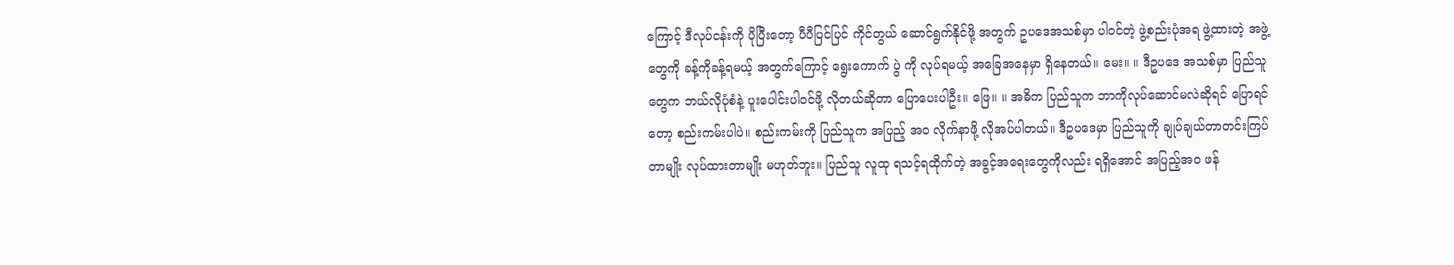ကြောင့် ဒီလုပ်ငန်းကို ပိုပြီးတော့ ပီပီပြင်ပြင် ကိုင်တွယ် ဆောင်ရွက်နိုင်ဖို့ အတွက် ဥပဒေအသစ်မှာ ပါဝင်တဲ့ ဖွဲ့စည်းပုံအရ ဖွဲ့ထားတဲ့ အဖွဲ့တွေကို ခန့်ကိုခန့်ရမယ့် အတွက်ကြောင့် ရွေးကောက် ပွဲ ကို လုပ်ရမယ့် အခြေအနေမှာ ရှိနေတယ်။ မေး။ ။ ဒီဥပဒေ အသစ်မှာ ပြည်သူတွေက ဘယ်လိုပုံစံနဲ့ ပူးပေါင်းပါဝင်ဖို့ လိုတယ်ဆိုတာ ပြောပေးပါဦး။ ဖြေ။ ။ အဓိက ပြည်သူက ဘာကိုလုပ်ဆောင်မလဲဆိုရင် ပြောရင်တော့ စည်းကမ်းပါပဲ။ စည်းကမ်းကို ပြည်သူက အပြည့် အဝ လိုက်နာဖို့ လိုအပ်ပါတယ်။ ဒီဥပဒေမှာ ပြည်သူကို ချုပ်ချယ်တာတင်းကြပ်တာမျိုး လုပ်ထားတာမျိုး မဟုတ်ဘူး။ ပြည်သူ လူထု ရသင့်ရထိုက်တဲ့ အခွင့်အရေးတွေကိုလည်း ရရှိအောင် အပြည့်အဝ ဖန်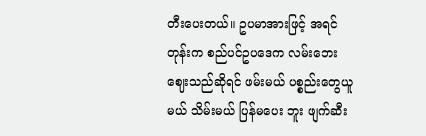တီးပေးတယ်။ ဥပမာအားဖြင့် အရင်တုန်းက စည်ပင်ဥပဒေက လမ်းဘေးဈေးသည်ဆိုရင် ဖမ်းမယ် ပစ္စည်းတွေယူမယ် သိမ်းမယ် ပြန်မပေး ဘူး ဖျက်ဆီး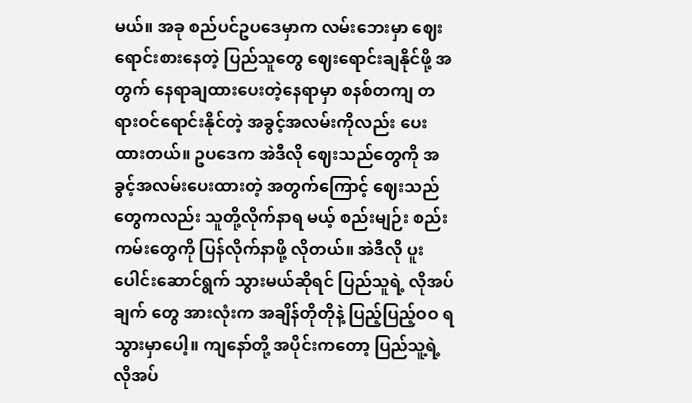မယ်။ အခု စည်ပင်ဥပဒေမှာက လမ်းဘေးမှာ ဈေးရောင်းစားနေတဲ့ ပြည်သူတွေ ဈေးရောင်းချနိုင်ဖို့ အတွက် နေရာချထားပေးတဲ့နေရာမှာ စနစ်တကျ တရားဝင်ရောင်းနိုင်တဲ့ အခွင့်အလမ်းကိုလည်း ပေးထားတယ်။ ဥပဒေက အဲဒီလို ဈေးသည်တွေကို အခွင့်အလမ်းပေးထားတဲ့ အတွက်ကြောင့် ဈေးသည်တွေကလည်း သူတို့လိုက်နာရ မယ့် စည်းမျဉ်း စည်းကမ်းတွေကို ပြန်လိုက်နာဖို့ လိုတယ်။ အဲဒီလို ပူးပေါင်းဆောင်ရွက် သွားမယ်ဆိုရင် ပြည်သူရဲ့ လိုအပ် ချက် တွေ အားလုံးက အချိန်တိုတိုနဲ့ ပြည့်ပြည့်ဝဝ ရသွားမှာပေါ့။ ကျနော်တို့ အပိုင်းကတော့ ပြည်သူ့ရဲ့ လိုအပ်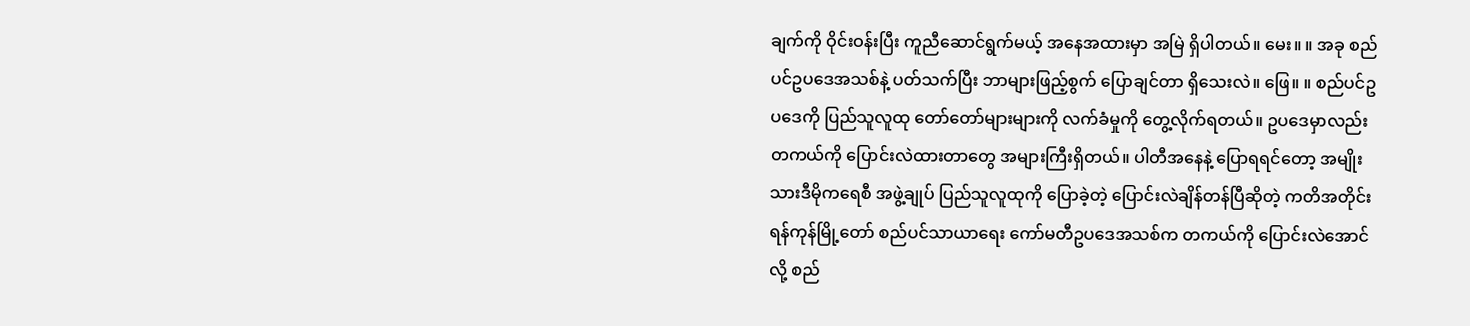ချက်ကို ဝိုင်းဝန်းပြီး ကူညီဆောင်ရွက်မယ့် အနေအထားမှာ အမြဲ ရှိပါတယ်။ မေး။ ။ အခု စည်ပင်ဥပဒေအသစ်နဲ့ ပတ်သက်ပြီး ဘာများဖြည့်စွက် ပြောချင်တာ ရှိသေးလဲ။ ဖြေ။ ။ စည်ပင်ဥပဒေကို ပြည်သူလူထု တော်တော်များများကို လက်ခံမှုကို တွေ့လိုက်ရတယ်။ ဥပဒေမှာလည်း တကယ်ကို ပြောင်းလဲထားတာတွေ အများကြီးရှိတယ်။ ပါတီအနေနဲ့ ပြောရရင်တော့ အမျိုးသားဒီမိုကရေစီ အဖွဲ့ချုပ် ပြည်သူလူထုကို ပြောခဲ့တဲ့ ပြောင်းလဲချိန်တန်ပြီဆိုတဲ့ ကတိအတိုင်း ရန်ကုန်မြို့တော် စည်ပင်သာယာရေး ကော်မတီဥပဒေအသစ်က တကယ်ကို ပြောင်းလဲအောင်လို့ စည်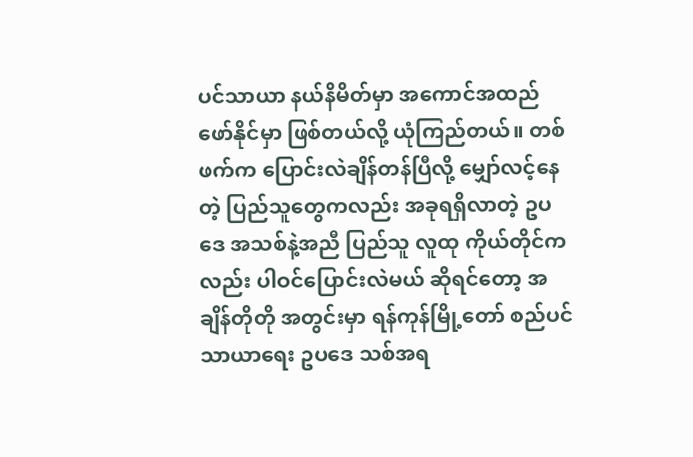ပင်သာယာ နယ်နိမိတ်မှာ အကောင်အထည် ဖော်နိုင်မှာ ဖြစ်တယ်လို့ ယုံကြည်တယ်။ တစ်ဖက်က ပြောင်းလဲချိန်တန်ပြီလို့ မျှော်လင့်နေတဲ့ ပြည်သူတွေကလည်း အခုရရှိလာတဲ့ ဥပဒေ အသစ်နဲ့အညီ ပြည်သူ လူထု ကိုယ်တိုင်ကလည်း ပါဝင်ပြောင်းလဲမယ် ဆိုရင်တော့ အချိန်တိုတို အတွင်းမှာ ရန်ကုန်မြို့တော် စည်ပင်သာယာရေး ဥပဒေ သစ်အရ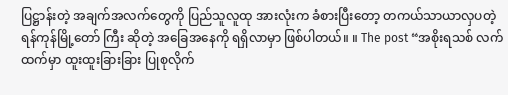ပြဋ္ဌာန်းတဲ့ အချက်အလက်တွေကို ပြည်သူလူထု အားလုံးက ခံစားပြီးတော့ တကယ်သာယာလှပတဲ့ ရန်ကုန်မြို့တော် ကြီး ဆိုတဲ့ အခြေအနေကို ရရှိလာမှာ ဖြစ်ပါတယ်။ ။ The post “အစိုးရသစ် လက်ထက်မှာ ထူးထူးခြားခြား ပြုစုလိုက်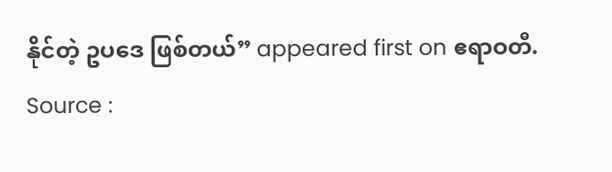နိုင်တဲ့ ဥပဒေ ဖြစ်တယ်” appeared first on ဧရာဝတီ.
Source :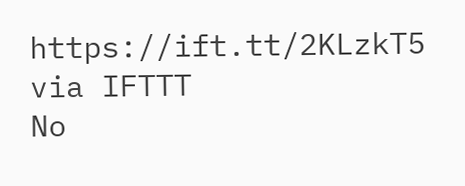https://ift.tt/2KLzkT5
via IFTTT
No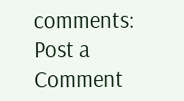comments:
Post a Comment